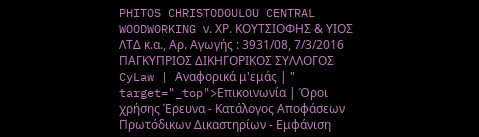PHITOS CHRISTODOULOU CENTRAL WOODWORKING ν. ΧΡ. ΚΟΥΤΣΙΟΦΗΣ & ΥΙΟΣ ΛΤΔ κ.α., Αρ. Αγωγής : 3931/08, 7/3/2016 ΠΑΓΚΥΠΡΙΟΣ ΔΙΚΗΓΟΡΙΚΟΣ ΣΥΛΛΟΓΟΣ CyLaw | Αναφορικά μ'εμάς | " target="_top">Επικοινωνία | Όροι χρήσης Έρευνα - Κατάλογος Αποφάσεων Πρωτόδικων Δικαστηρίων - Εμφάνιση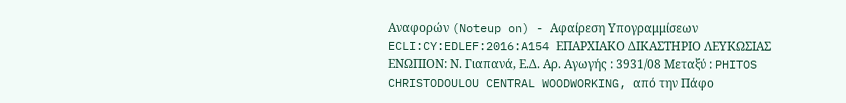Αναφορών (Noteup on) - Αφαίρεση Υπογραμμίσεων ECLI:CY:EDLEF:2016:A154 ΕΠΑΡΧΙΑΚΟ ΔΙΚΑΣΤΗΡΙΟ ΛΕΥΚΩΣΙΑΣ ΕΝΩΠΙΟΝ: Ν. Γιαπανά, Ε.Δ. Αρ. Αγωγής : 3931/08 Μεταξύ : PHITOS CHRISTODOULOU CENTRAL WOODWORKING, από την Πάφο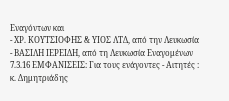Εναγόντων και
- ΧΡ. ΚΟΥΤΣΙΟΦΗΣ & ΥΙΟΣ ΛΤΔ, από την Λευκωσία
- ΒΑΣΙΛΗ ΙΕΡΕΙΔΗ, από τη Λευκωσία Εναγομένων 7.3.16 ΕΜΦΑΝΙΣΕΙΣ: Για τους ενάγοντες - Αιτητές : κ. Δημητριάδης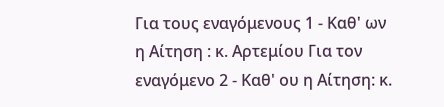Για τους εναγόμενους 1 - Καθ' ων η Αίτηση : κ. Αρτεμίου Για τον εναγόμενο 2 - Καθ' ου η Αίτηση: κ.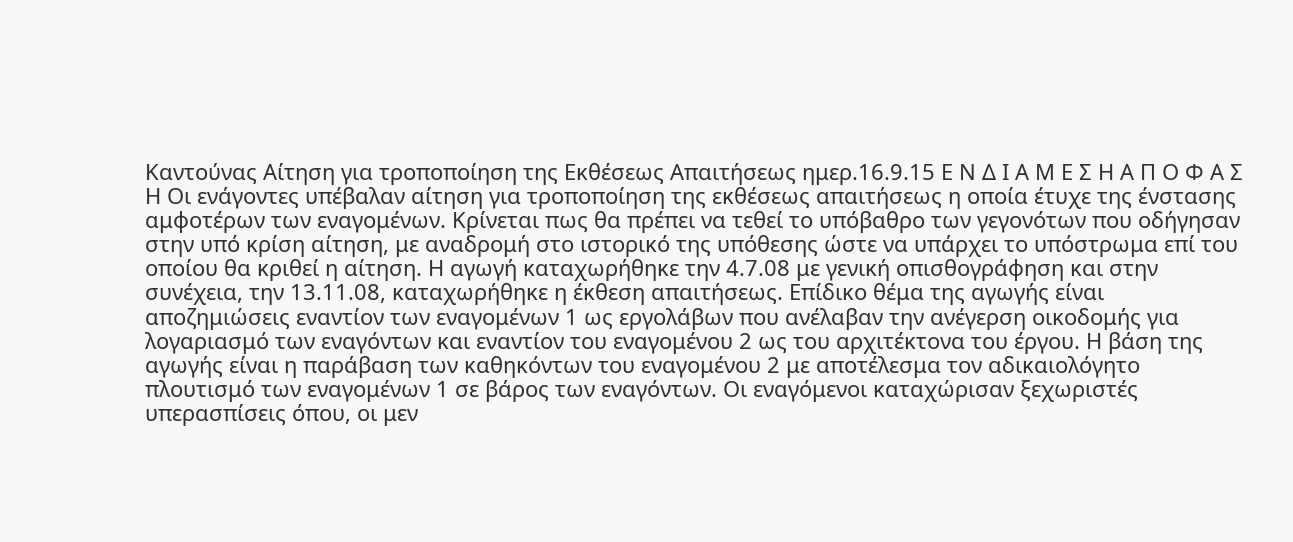Καντούνας Αίτηση για τροποποίηση της Εκθέσεως Απαιτήσεως ημερ.16.9.15 Ε Ν Δ Ι Α Μ Ε Σ Η Α Π Ο Φ Α Σ Η Οι ενάγοντες υπέβαλαν αίτηση για τροποποίηση της εκθέσεως απαιτήσεως η οποία έτυχε της ένστασης αμφοτέρων των εναγομένων. Κρίνεται πως θα πρέπει να τεθεί το υπόβαθρο των γεγονότων που οδήγησαν στην υπό κρίση αίτηση, με αναδρομή στο ιστορικό της υπόθεσης ώστε να υπάρχει το υπόστρωμα επί του οποίου θα κριθεί η αίτηση. Η αγωγή καταχωρήθηκε την 4.7.08 με γενική οπισθογράφηση και στην συνέχεια, την 13.11.08, καταχωρήθηκε η έκθεση απαιτήσεως. Επίδικο θέμα της αγωγής είναι αποζημιώσεις εναντίον των εναγομένων 1 ως εργολάβων που ανέλαβαν την ανέγερση οικοδομής για λογαριασμό των εναγόντων και εναντίον του εναγομένου 2 ως του αρχιτέκτονα του έργου. Η βάση της αγωγής είναι η παράβαση των καθηκόντων του εναγομένου 2 με αποτέλεσμα τον αδικαιολόγητο πλουτισμό των εναγομένων 1 σε βάρος των εναγόντων. Οι εναγόμενοι καταχώρισαν ξεχωριστές υπερασπίσεις όπου, οι μεν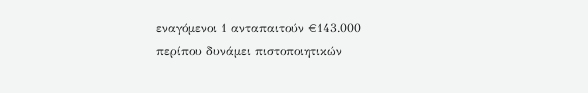εναγόμενοι 1 ανταπαιτούν €143.000 περίπου δυνάμει πιστοποιητικών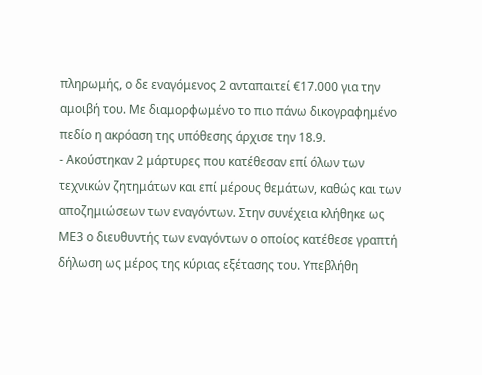πληρωμής, ο δε εναγόμενος 2 ανταπαιτεί €17.000 για την αμοιβή του. Με διαμορφωμένο το πιο πάνω δικογραφημένο πεδίο η ακρόαση της υπόθεσης άρχισε την 18.9.
- Ακούστηκαν 2 μάρτυρες που κατέθεσαν επί όλων των τεχνικών ζητημάτων και επί μέρους θεμάτων, καθώς και των αποζημιώσεων των εναγόντων. Στην συνέχεια κλήθηκε ως ΜΕ3 ο διευθυντής των εναγόντων ο οποίος κατέθεσε γραπτή δήλωση ως μέρος της κύριας εξέτασης του. Υπεβλήθη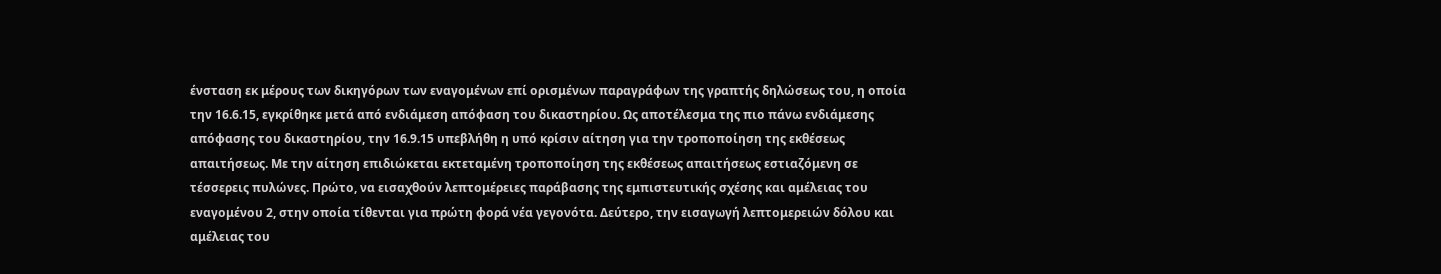ένσταση εκ μέρους των δικηγόρων των εναγομένων επί ορισμένων παραγράφων της γραπτής δηλώσεως του, η οποία την 16.6.15, εγκρίθηκε μετά από ενδιάμεση απόφαση του δικαστηρίου. Ως αποτέλεσμα της πιο πάνω ενδιάμεσης απόφασης του δικαστηρίου, την 16.9.15 υπεβλήθη η υπό κρίσιν αίτηση για την τροποποίηση της εκθέσεως απαιτήσεως. Με την αίτηση επιδιώκεται εκτεταμένη τροποποίηση της εκθέσεως απαιτήσεως εστιαζόμενη σε τέσσερεις πυλώνες. Πρώτο, να εισαχθούν λεπτομέρειες παράβασης της εμπιστευτικής σχέσης και αμέλειας του εναγομένου 2, στην οποία τίθενται για πρώτη φορά νέα γεγονότα. Δεύτερο, την εισαγωγή λεπτομερειών δόλου και αμέλειας του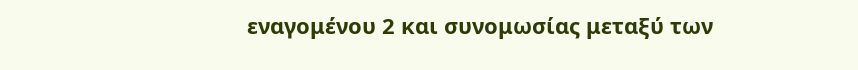εναγομένου 2 και συνομωσίας μεταξύ των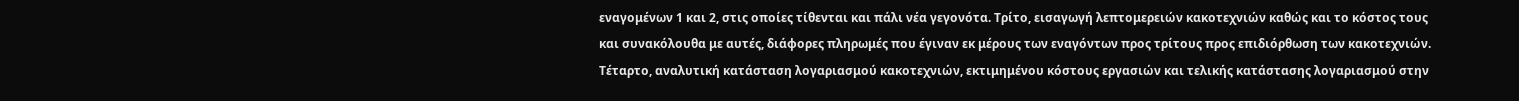εναγομένων 1 και 2, στις οποίες τίθενται και πάλι νέα γεγονότα. Τρίτο, εισαγωγή λεπτομερειών κακοτεχνιών καθώς και το κόστος τους και συνακόλουθα με αυτές, διάφορες πληρωμές που έγιναν εκ μέρους των εναγόντων προς τρίτους προς επιδιόρθωση των κακοτεχνιών. Τέταρτο, αναλυτική κατάσταση λογαριασμού κακοτεχνιών, εκτιμημένου κόστους εργασιών και τελικής κατάστασης λογαριασμού στην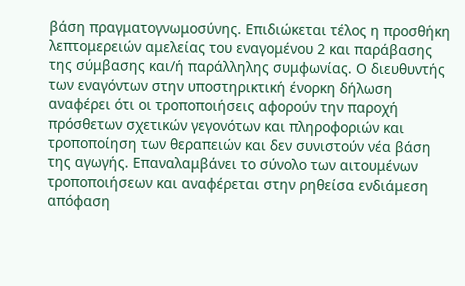βάση πραγματογνωμοσύνης. Επιδιώκεται τέλος η προσθήκη λεπτομερειών αμελείας του εναγομένου 2 και παράβασης της σύμβασης και/ή παράλληλης συμφωνίας. Ο διευθυντής των εναγόντων στην υποστηρικτική ένορκη δήλωση αναφέρει ότι οι τροποποιήσεις αφορούν την παροχή πρόσθετων σχετικών γεγονότων και πληροφοριών και τροποποίηση των θεραπειών και δεν συνιστούν νέα βάση της αγωγής. Επαναλαμβάνει το σύνολο των αιτουμένων τροποποιήσεων και αναφέρεται στην ρηθείσα ενδιάμεση απόφαση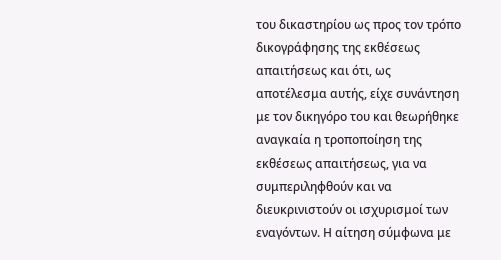του δικαστηρίου ως προς τον τρόπο δικογράφησης της εκθέσεως απαιτήσεως και ότι, ως αποτέλεσμα αυτής, είχε συνάντηση με τον δικηγόρο του και θεωρήθηκε αναγκαία η τροποποίηση της εκθέσεως απαιτήσεως, για να συμπεριληφθούν και να διευκρινιστούν οι ισχυρισμοί των εναγόντων. Η αίτηση σύμφωνα με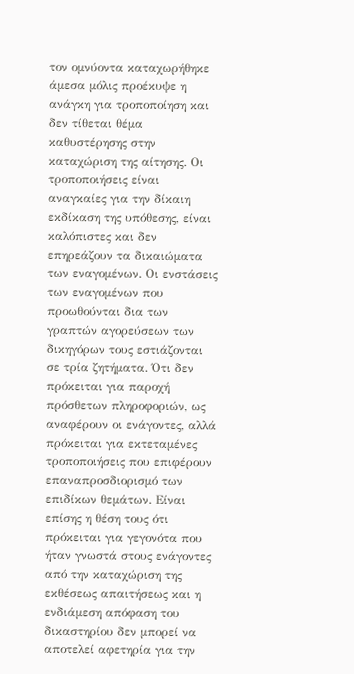τον ομνύοντα καταχωρήθηκε άμεσα μόλις προέκυψε η ανάγκη για τροποποίηση και δεν τίθεται θέμα καθυστέρησης στην καταχώριση της αίτησης. Οι τροποποιήσεις είναι αναγκαίες για την δίκαιη εκδίκαση της υπόθεσης, είναι καλόπιστες και δεν επηρεάζουν τα δικαιώματα των εναγομένων. Οι ενστάσεις των εναγομένων που προωθούνται δια των γραπτών αγορεύσεων των δικηγόρων τους εστιάζονται σε τρία ζητήματα. Ότι δεν πρόκειται για παροχή πρόσθετων πληροφοριών, ως αναφέρουν οι ενάγοντες, αλλά πρόκειται για εκτεταμένες τροποποιήσεις που επιφέρουν επαναπροσδιορισμό των επιδίκων θεμάτων. Είναι επίσης η θέση τους ότι πρόκειται για γεγονότα που ήταν γνωστά στους ενάγοντες από την καταχώριση της εκθέσεως απαιτήσεως και η ενδιάμεση απόφαση του δικαστηρίου δεν μπορεί να αποτελεί αφετηρία για την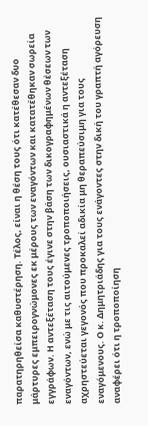παρατηρηθείσα καθυστέρηση. Τέλος, είναι η θέση τους ότι κατέθεσαν δυο μάρτυρες εμπειρογνώμονες εκ μέρους των εναγόντων και κατατέθηκαν σωρεία εγγράφων. Η αντεξέταση τους έγινε στην βάση των δικογραφημένων θέσεων των εναγόντων, ενώ με τις αιτούμενες τροποποιήσεις, ουσιαστικά η αντεξέταση αχρηστεύεται γεγονός που προκαλεί αδικία μη θεραπεύσιμη για τους εναγόμενους. Ο κ. Δημητριάδης για τους ενάγοντες στην δική του γραπτή αγόρευση αναφέρει ότι η τροποποίηση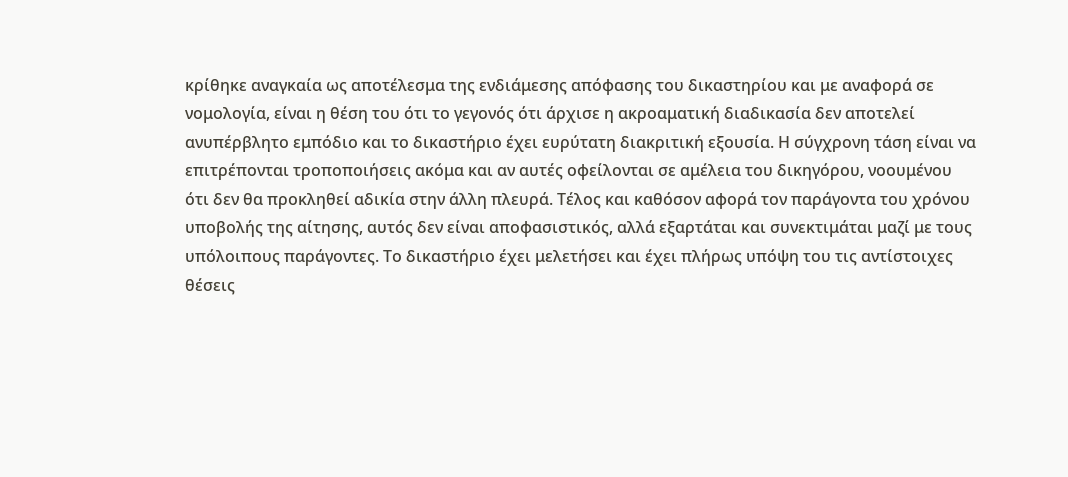κρίθηκε αναγκαία ως αποτέλεσμα της ενδιάμεσης απόφασης του δικαστηρίου και με αναφορά σε νομολογία, είναι η θέση του ότι το γεγονός ότι άρχισε η ακροαματική διαδικασία δεν αποτελεί ανυπέρβλητο εμπόδιο και το δικαστήριο έχει ευρύτατη διακριτική εξουσία. Η σύγχρονη τάση είναι να επιτρέπονται τροποποιήσεις ακόμα και αν αυτές οφείλονται σε αμέλεια του δικηγόρου, νοουμένου ότι δεν θα προκληθεί αδικία στην άλλη πλευρά. Τέλος και καθόσον αφορά τον παράγοντα του χρόνου υποβολής της αίτησης, αυτός δεν είναι αποφασιστικός, αλλά εξαρτάται και συνεκτιμάται μαζί με τους υπόλοιπους παράγοντες. Το δικαστήριο έχει μελετήσει και έχει πλήρως υπόψη του τις αντίστοιχες θέσεις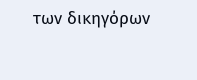των δικηγόρων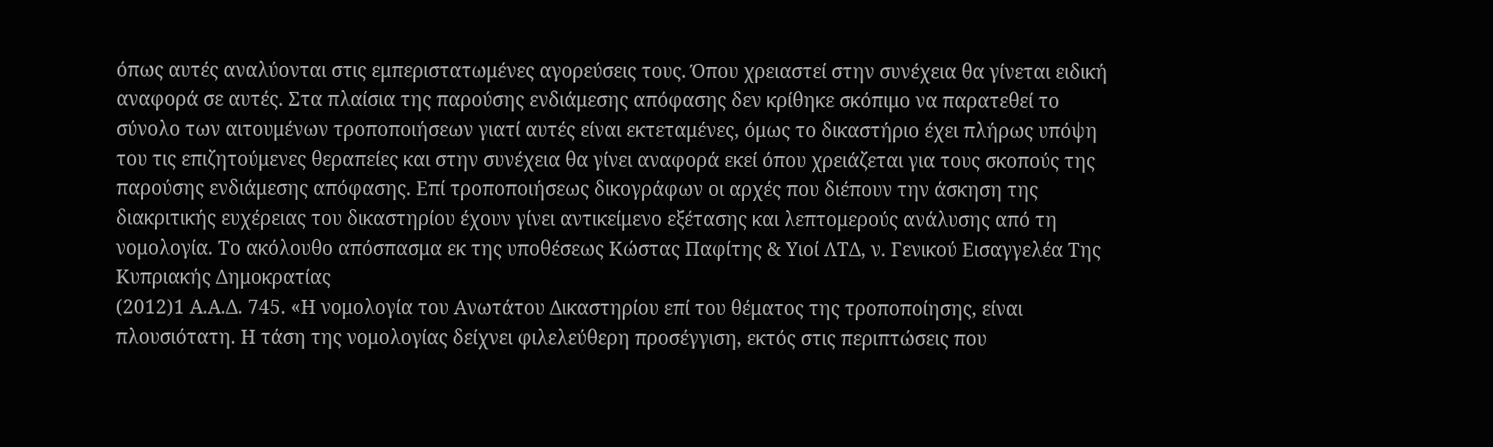όπως αυτές αναλύονται στις εμπεριστατωμένες αγορεύσεις τους. Όπου χρειαστεί στην συνέχεια θα γίνεται ειδική αναφορά σε αυτές. Στα πλαίσια της παρούσης ενδιάμεσης απόφασης δεν κρίθηκε σκόπιμο να παρατεθεί το σύνολο των αιτουμένων τροποποιήσεων γιατί αυτές είναι εκτεταμένες, όμως το δικαστήριο έχει πλήρως υπόψη του τις επιζητούμενες θεραπείες και στην συνέχεια θα γίνει αναφορά εκεί όπου χρειάζεται για τους σκοπούς της παρούσης ενδιάμεσης απόφασης. Επί τροποποιήσεως δικογράφων οι αρχές που διέπουν την άσκηση της διακριτικής ευχέρειας του δικαστηρίου έχουν γίνει αντικείμενο εξέτασης και λεπτομερούς ανάλυσης από τη νομολογία. Το ακόλουθο απόσπασμα εκ της υποθέσεως Κώστας Παφίτης & Υιοί ΛΤΔ, ν. Γενικού Εισαγγελέα Της Κυπριακής Δημοκρατίας
(2012)1 Α.Α.Δ. 745. «Η νομολογία του Ανωτάτου Δικαστηρίου επί του θέματος της τροποποίησης, είναι πλουσιότατη. Η τάση της νομολογίας δείχνει φιλελεύθερη προσέγγιση, εκτός στις περιπτώσεις που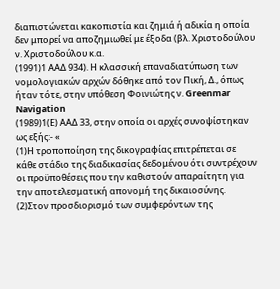διαπιστώνεται κακοπιστία και ζημιά ή αδικία η οποία δεν μπορεί να αποζημιωθεί με έξοδα (βλ. Χριστοδούλου ν. Χριστοδούλου κ.α.
(1991)1 ΑΑΔ 934). Η κλασσική επαναδιατύπωση των νομολογιακών αρχών δόθηκε από τον Πική, Δ., όπως ήταν τότε, στην υπόθεση Φοινιώτης ν. Greenmar Navigation
(1989)1(Ε) ΑΑΔ 33, στην οποία οι αρχές συνοψίστηκαν ως εξής:- «
(1)Η τροποποίηση της δικογραφίας επιτρέπεται σε κάθε στάδιο της διαδικασίας δεδομένου ότι συντρέχουν οι προϋποθέσεις που την καθιστούν απαραίτητη για την αποτελεσματική απονομή της δικαιοσύνης.
(2)Στον προσδιορισμό των συμφερόντων της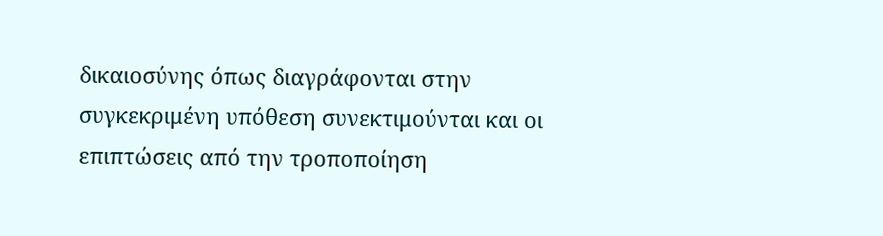δικαιοσύνης όπως διαγράφονται στην συγκεκριμένη υπόθεση συνεκτιμούνται και οι επιπτώσεις από την τροποποίηση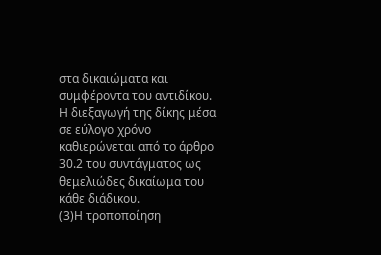στα δικαιώματα και συμφέροντα του αντιδίκου. Η διεξαγωγή της δίκης μέσα σε εύλογο χρόνο καθιερώνεται από το άρθρο 30.2 του συντάγματος ως θεμελιώδες δικαίωμα του κάθε διάδικου.
(3)Η τροποποίηση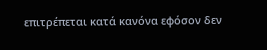επιτρέπεται κατά κανόνα εφόσον δεν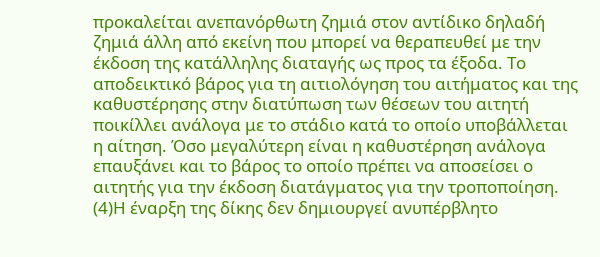προκαλείται ανεπανόρθωτη ζημιά στον αντίδικο δηλαδή ζημιά άλλη από εκείνη που μπορεί να θεραπευθεί με την έκδοση της κατάλληλης διαταγής ως προς τα έξοδα. Το αποδεικτικό βάρος για τη αιτιολόγηση του αιτήματος και της καθυστέρησης στην διατύπωση των θέσεων του αιτητή ποικίλλει ανάλογα με το στάδιο κατά το οποίο υποβάλλεται η αίτηση. Όσο μεγαλύτερη είναι η καθυστέρηση ανάλογα επαυξάνει και το βάρος το οποίο πρέπει να αποσείσει ο αιτητής για την έκδοση διατάγματος για την τροποποίηση.
(4)Η έναρξη της δίκης δεν δημιουργεί ανυπέρβλητο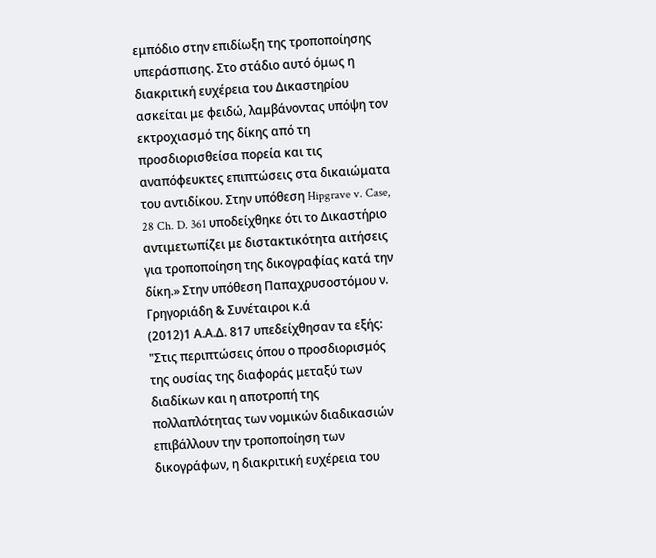εμπόδιο στην επιδίωξη της τροποποίησης υπεράσπισης. Στο στάδιο αυτό όμως η διακριτική ευχέρεια του Δικαστηρίου ασκείται με φειδώ, λαμβάνοντας υπόψη τον εκτροχιασμό της δίκης από τη προσδιορισθείσα πορεία και τις αναπόφευκτες επιπτώσεις στα δικαιώματα του αντιδίκου. Στην υπόθεση Hipgrave v. Case, 28 Ch. D. 361 υποδείχθηκε ότι το Δικαστήριο αντιμετωπίζει με διστακτικότητα αιτήσεις για τροποποίηση της δικογραφίας κατά την δίκη.» Στην υπόθεση Παπαχρυσοστόμου ν. Γρηγοριάδη & Συνέταιροι κ.ά
(2012)1 Α.Α.Δ. 817 υπεδείχθησαν τα εξής: "Στις περιπτώσεις όπου ο προσδιορισμός της ουσίας της διαφοράς μεταξύ των διαδίκων και η αποτροπή της πολλαπλότητας των νομικών διαδικασιών επιβάλλουν την τροποποίηση των δικογράφων, η διακριτική ευχέρεια του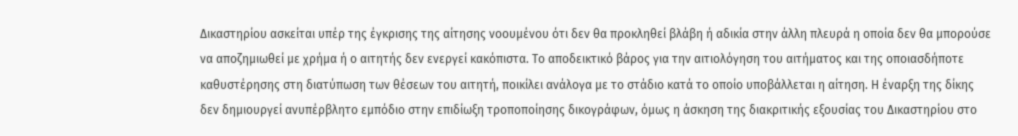Δικαστηρίου ασκείται υπέρ της έγκρισης της αίτησης νοουμένου ότι δεν θα προκληθεί βλάβη ή αδικία στην άλλη πλευρά η οποία δεν θα μπορούσε να αποζημιωθεί με χρήμα ή ο αιτητής δεν ενεργεί κακόπιστα. Το αποδεικτικό βάρος για την αιτιολόγηση του αιτήματος και της οποιασδήποτε καθυστέρησης στη διατύπωση των θέσεων του αιτητή, ποικίλει ανάλογα με το στάδιο κατά το οποίο υποβάλλεται η αίτηση. Η έναρξη της δίκης δεν δημιουργεί ανυπέρβλητο εμπόδιο στην επιδίωξη τροποποίησης δικογράφων, όμως η άσκηση της διακριτικής εξουσίας του Δικαστηρίου στο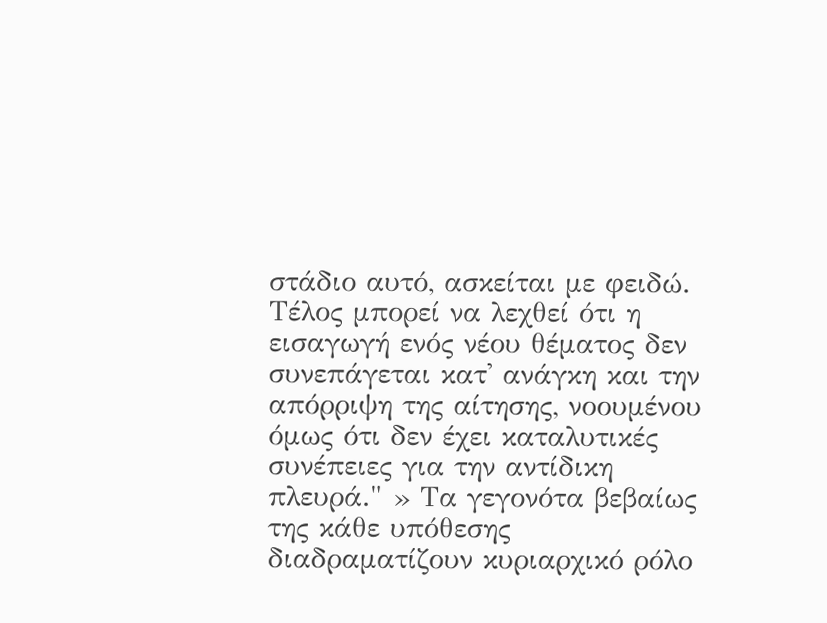στάδιο αυτό, ασκείται με φειδώ. Τέλος μπορεί να λεχθεί ότι η εισαγωγή ενός νέου θέματος δεν συνεπάγεται κατ' ανάγκη και την απόρριψη της αίτησης, νοουμένου όμως ότι δεν έχει καταλυτικές συνέπειες για την αντίδικη πλευρά." » Τα γεγονότα βεβαίως της κάθε υπόθεσης διαδραματίζουν κυριαρχικό ρόλο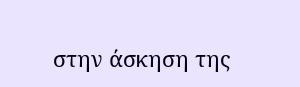στην άσκηση της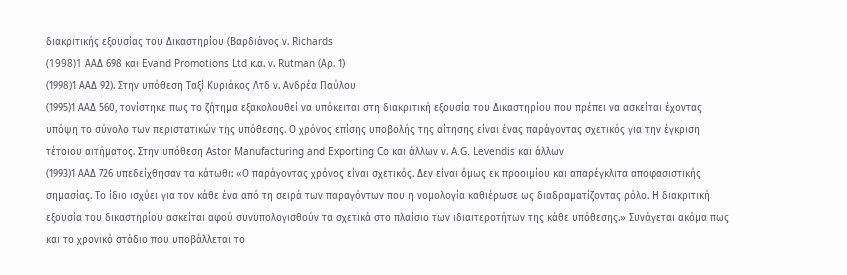διακριτικής εξουσίας του Δικαστηρίου (Βαρδιάνος ν. Richards
(1998)1 AAΔ 698 και Evand Promotions Ltd κ.α. ν. Rutman (Αρ. 1)
(1998)1 ΑΑΔ 92). Στην υπόθεση Ταξί Κυριάκος Λτδ ν. Ανδρέα Παύλου
(1995)1 ΑΑΔ 560, τονίστηκε πως το ζήτημα εξακολουθεί να υπόκειται στη διακριτική εξουσία του Δικαστηρίου που πρέπει να ασκείται έχοντας υπόψη το σύνολο των περιστατικών της υπόθεσης. Ο χρόνος επίσης υποβολής της αίτησης είναι ένας παράγοντας σχετικός για την έγκριση τέτοιου αιτήματος. Στην υπόθεση Astor Manufacturing and Exporting Co και άλλων ν. A.G. Levendis και άλλων
(1993)1 ΑΑΔ 726 υπεδείχθησαν τα κάτωθι: «Ο παράγοντας χρόνος είναι σχετικός. Δεν είναι όμως εκ προοιμίου και απαρέγκλιτα αποφασιστικής σημασίας. Το ίδιο ισχύει για τον κάθε ένα από τη σειρά των παραγόντων που η νομολογία καθιέρωσε ως διαδραματίζοντας ρόλο. Η διακριτική εξουσία του δικαστηρίου ασκείται αφού συνυπολογισθούν τα σχετικά στο πλαίσιο των ιδιαιτεροτήτων της κάθε υπόθεσης.» Συνάγεται ακόμα πως και το χρονικό στάδιο που υποβάλλεται το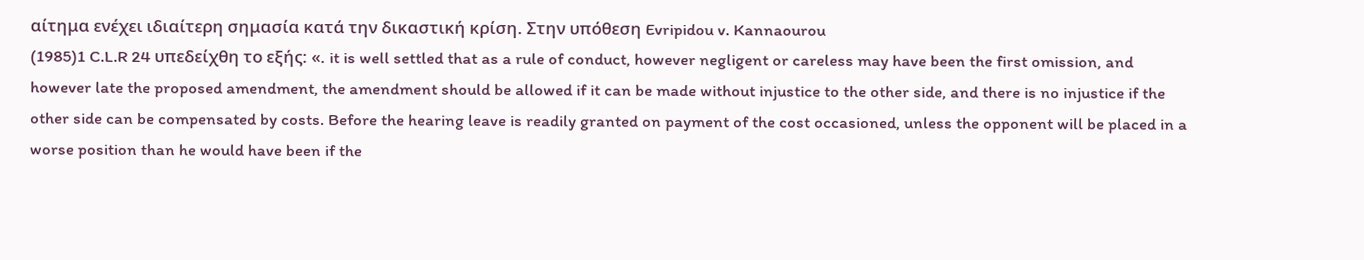αίτημα ενέχει ιδιαίτερη σημασία κατά την δικαστική κρίση. Στην υπόθεση Evripidou v. Kannaourou
(1985)1 C.L.R 24 υπεδείχθη το εξής: «. it is well settled that as a rule of conduct, however negligent or careless may have been the first omission, and however late the proposed amendment, the amendment should be allowed if it can be made without injustice to the other side, and there is no injustice if the other side can be compensated by costs. Before the hearing leave is readily granted on payment of the cost occasioned, unless the opponent will be placed in a worse position than he would have been if the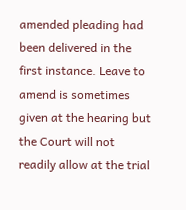amended pleading had been delivered in the first instance. Leave to amend is sometimes given at the hearing but the Court will not readily allow at the trial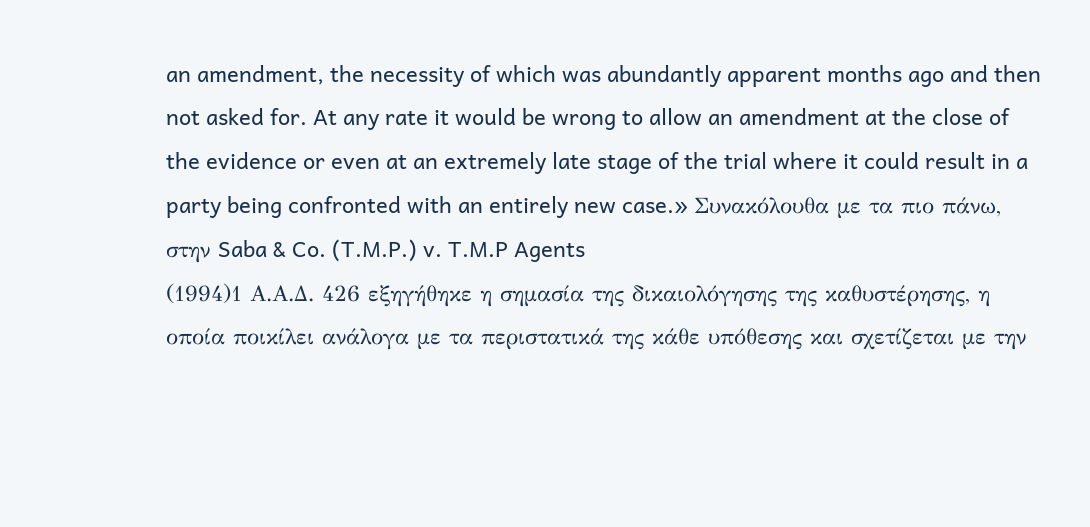an amendment, the necessity of which was abundantly apparent months ago and then not asked for. At any rate it would be wrong to allow an amendment at the close of the evidence or even at an extremely late stage of the trial where it could result in a party being confronted with an entirely new case.» Συνακόλουθα με τα πιο πάνω, στην Saba & Co. (T.M.P.) v. T.M.P Agents
(1994)1 Α.Α.Δ. 426 εξηγήθηκε η σημασία της δικαιολόγησης της καθυστέρησης, η οποία ποικίλει ανάλογα με τα περιστατικά της κάθε υπόθεσης και σχετίζεται με την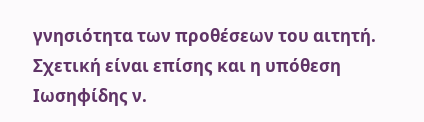γνησιότητα των προθέσεων του αιτητή. Σχετική είναι επίσης και η υπόθεση Ιωσηφίδης ν.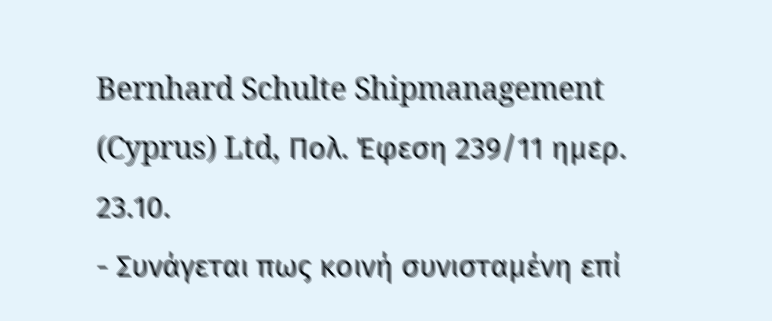Bernhard Schulte Shipmanagement (Cyprus) Ltd, Πολ. Έφεση 239/11 ημερ. 23.10.
- Συνάγεται πως κοινή συνισταμένη επί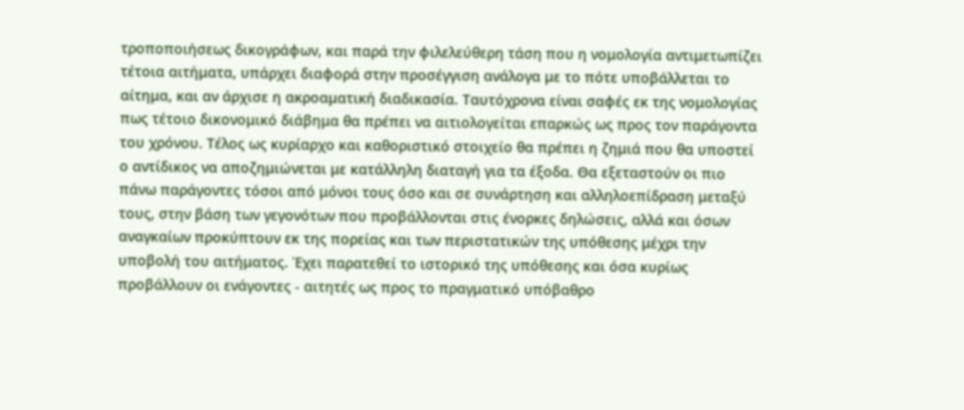τροποποιήσεως δικογράφων, και παρά την φιλελεύθερη τάση που η νομολογία αντιμετωπίζει τέτοια αιτήματα, υπάρχει διαφορά στην προσέγγιση ανάλογα με το πότε υποβάλλεται το αίτημα, και αν άρχισε η ακροαματική διαδικασία. Ταυτόχρονα είναι σαφές εκ της νομολογίας πως τέτοιο δικονομικό διάβημα θα πρέπει να αιτιολογείται επαρκώς ως προς τον παράγοντα του χρόνου. Τέλος ως κυρίαρχο και καθοριστικό στοιχείο θα πρέπει η ζημιά που θα υποστεί ο αντίδικος να αποζημιώνεται με κατάλληλη διαταγή για τα έξοδα. Θα εξεταστούν οι πιο πάνω παράγοντες τόσοι από μόνοι τους όσο και σε συνάρτηση και αλληλοεπίδραση μεταξύ τους, στην βάση των γεγονότων που προβάλλονται στις ένορκες δηλώσεις, αλλά και όσων αναγκαίων προκύπτουν εκ της πορείας και των περιστατικών της υπόθεσης μέχρι την υποβολή του αιτήματος. Έχει παρατεθεί το ιστορικό της υπόθεσης και όσα κυρίως προβάλλουν οι ενάγοντες - αιτητές ως προς το πραγματικό υπόβαθρο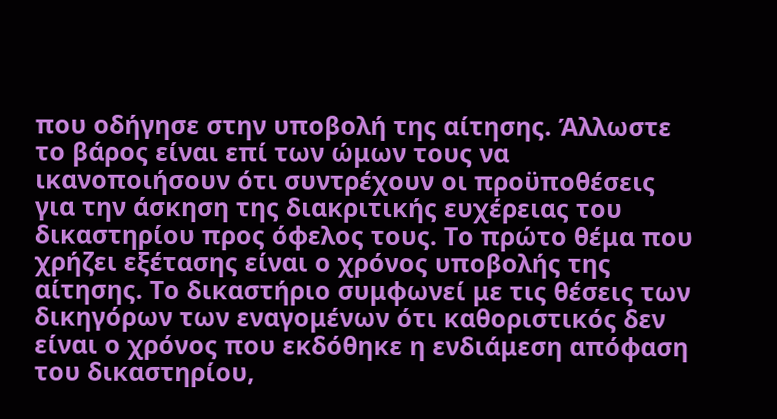που οδήγησε στην υποβολή της αίτησης. Άλλωστε το βάρος είναι επί των ώμων τους να ικανοποιήσουν ότι συντρέχουν οι προϋποθέσεις για την άσκηση της διακριτικής ευχέρειας του δικαστηρίου προς όφελος τους. Το πρώτο θέμα που χρήζει εξέτασης είναι ο χρόνος υποβολής της αίτησης. Το δικαστήριο συμφωνεί με τις θέσεις των δικηγόρων των εναγομένων ότι καθοριστικός δεν είναι ο χρόνος που εκδόθηκε η ενδιάμεση απόφαση του δικαστηρίου,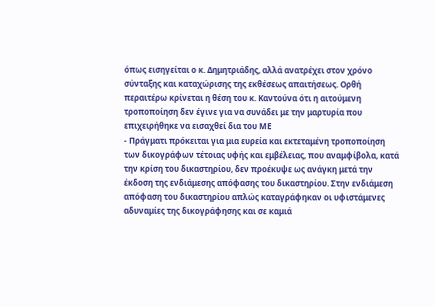όπως εισηγείται ο κ. Δημητριάδης, αλλά ανατρέχει στον χρόνο σύνταξης και καταχώρισης της εκθέσεως απαιτήσεως. Ορθή περαιτέρω κρίνεται η θέση του κ. Καντούνα ότι η αιτούμενη τροποποίηση δεν έγινε για να συνάδει με την μαρτυρία που επιχειρήθηκε να εισαχθεί δια του ΜΕ
- Πράγματι πρόκειται για μια ευρεία και εκτεταμένη τροποποίηση των δικογράφων τέτοιας υφής και εμβέλειας, που αναμφίβολα, κατά την κρίση του δικαστηρίου, δεν προέκυψε ως ανάγκη μετά την έκδοση της ενδιάμεσης απόφασης του δικαστηρίου. Στην ενδιάμεση απόφαση του δικαστηρίου απλώς καταγράφηκαν οι υφιστάμενες αδυναμίες της δικογράφησης και σε καμιά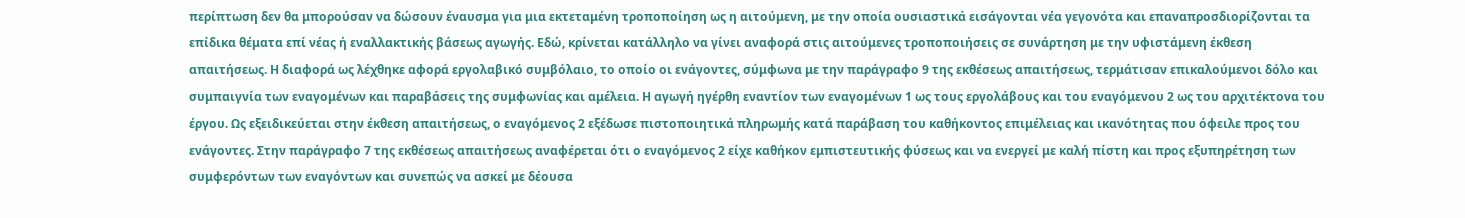περίπτωση δεν θα μπορούσαν να δώσουν έναυσμα για μια εκτεταμένη τροποποίηση ως η αιτούμενη, με την οποία ουσιαστικά εισάγονται νέα γεγονότα και επαναπροσδιορίζονται τα επίδικα θέματα επί νέας ή εναλλακτικής βάσεως αγωγής. Εδώ, κρίνεται κατάλληλο να γίνει αναφορά στις αιτούμενες τροποποιήσεις σε συνάρτηση με την υφιστάμενη έκθεση απαιτήσεως. Η διαφορά ως λέχθηκε αφορά εργολαβικό συμβόλαιο, το οποίο οι ενάγοντες, σύμφωνα με την παράγραφο 9 της εκθέσεως απαιτήσεως, τερμάτισαν επικαλούμενοι δόλο και συμπαιγνία των εναγομένων και παραβάσεις της συμφωνίας και αμέλεια. Η αγωγή ηγέρθη εναντίον των εναγομένων 1 ως τους εργολάβους και του εναγόμενου 2 ως του αρχιτέκτονα του έργου. Ως εξειδικεύεται στην έκθεση απαιτήσεως, ο εναγόμενος 2 εξέδωσε πιστοποιητικά πληρωμής κατά παράβαση του καθήκοντος επιμέλειας και ικανότητας που όφειλε προς του ενάγοντες. Στην παράγραφο 7 της εκθέσεως απαιτήσεως αναφέρεται ότι ο εναγόμενος 2 είχε καθήκον εμπιστευτικής φύσεως και να ενεργεί με καλή πίστη και προς εξυπηρέτηση των συμφερόντων των εναγόντων και συνεπώς να ασκεί με δέουσα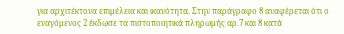για αρχιτέκτονα επιμέλεια και ικανότητα. Στην παράγραφο 8 αναφέρεται ότι ο εναγόμενος 2 έκδωσε τα πιστοποιητικά πληρωμής αρ.7 και 8 κατά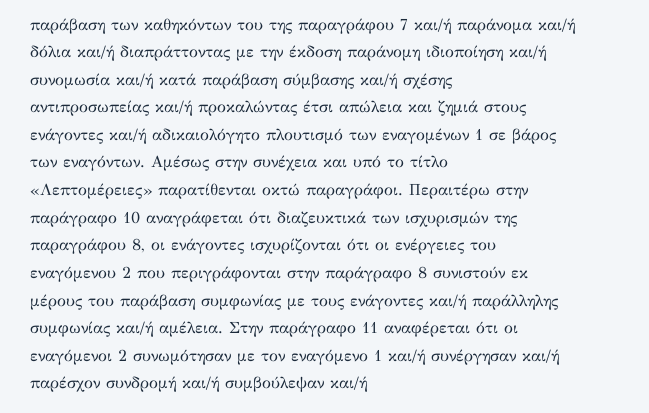παράβαση των καθηκόντων του της παραγράφου 7 και/ή παράνομα και/ή δόλια και/ή διαπράττοντας με την έκδοση παράνομη ιδιοποίηση και/ή συνομωσία και/ή κατά παράβαση σύμβασης και/ή σχέσης αντιπροσωπείας και/ή προκαλώντας έτσι απώλεια και ζημιά στους ενάγοντες και/ή αδικαιολόγητο πλουτισμό των εναγομένων 1 σε βάρος των εναγόντων. Αμέσως στην συνέχεια και υπό το τίτλο «Λεπτομέρειες» παρατίθενται οκτώ παραγράφοι. Περαιτέρω στην παράγραφο 10 αναγράφεται ότι διαζευκτικά των ισχυρισμών της παραγράφου 8, οι ενάγοντες ισχυρίζονται ότι οι ενέργειες του εναγόμενου 2 που περιγράφονται στην παράγραφο 8 συνιστούν εκ μέρους του παράβαση συμφωνίας με τους ενάγοντες και/ή παράλληλης συμφωνίας και/ή αμέλεια. Στην παράγραφο 11 αναφέρεται ότι οι εναγόμενοι 2 συνωμότησαν με τον εναγόμενο 1 και/ή συνέργησαν και/ή παρέσχον συνδρομή και/ή συμβούλεψαν και/ή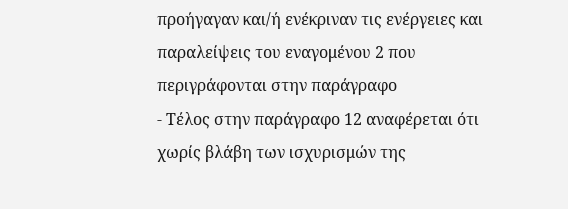προήγαγαν και/ή ενέκριναν τις ενέργειες και παραλείψεις του εναγομένου 2 που περιγράφονται στην παράγραφο
- Τέλος στην παράγραφο 12 αναφέρεται ότι χωρίς βλάβη των ισχυρισμών της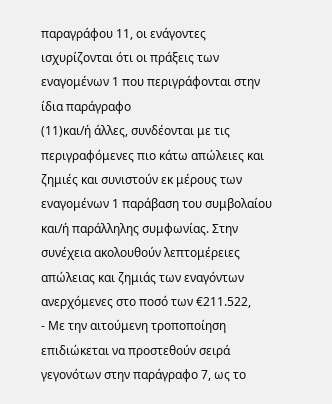παραγράφου 11, οι ενάγοντες ισχυρίζονται ότι οι πράξεις των εναγομένων 1 που περιγράφονται στην ίδια παράγραφο
(11)και/ή άλλες, συνδέονται με τις περιγραφόμενες πιο κάτω απώλειες και ζημιές και συνιστούν εκ μέρους των εναγομένων 1 παράβαση του συμβολαίου και/ή παράλληλης συμφωνίας. Στην συνέχεια ακολουθούν λεπτομέρειες απώλειας και ζημιάς των εναγόντων ανερχόμενες στο ποσό των €211.522,
- Με την αιτούμενη τροποποίηση επιδιώκεται να προστεθούν σειρά γεγονότων στην παράγραφο 7, ως το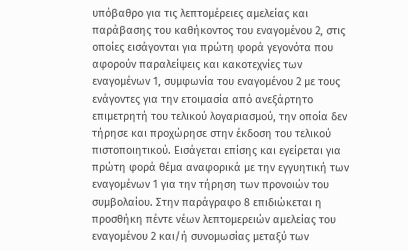υπόβαθρο για τις λεπτομέρειες αμελείας και παράβασης του καθήκοντος του εναγομένου 2, στις οποίες εισάγονται για πρώτη φορά γεγονότα που αφορούν παραλείψεις και κακοτεχνίες των εναγομένων 1, συμφωνία του εναγομένου 2 με τους ενάγοντες για την ετοιμασία από ανεξάρτητο επιμετρητή του τελικού λογαριασμού, την οποία δεν τήρησε και προχώρησε στην έκδοση του τελικού πιστοποιητικού. Εισάγεται επίσης και εγείρεται για πρώτη φορά θέμα αναφορικά με την εγγυητική των εναγομένων 1 για την τήρηση των προνοιών του συμβολαίου. Στην παράγραφο 8 επιδιώκεται η προσθήκη πέντε νέων λεπτομερειών αμελείας του εναγομένου 2 και/ή συνομωσίας μεταξύ των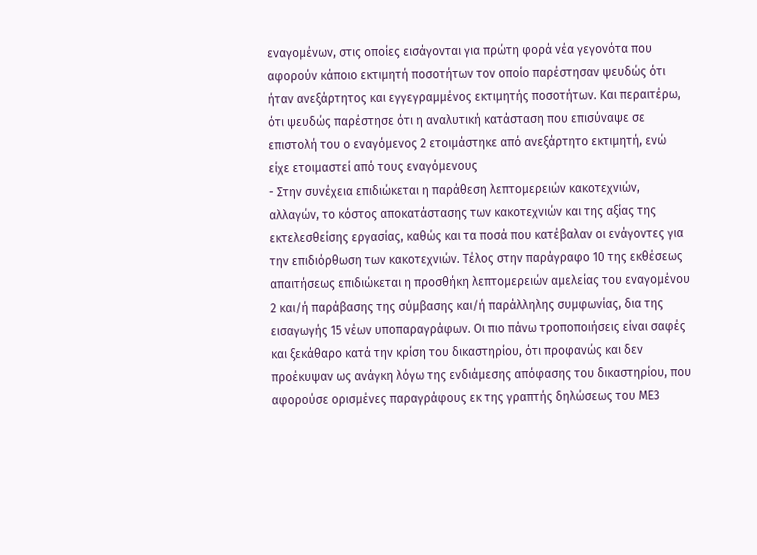εναγομένων, στις οποίες εισάγονται για πρώτη φορά νέα γεγονότα που αφορούν κάποιο εκτιμητή ποσοτήτων τον οποίο παρέστησαν ψευδώς ότι ήταν ανεξάρτητος και εγγεγραμμένος εκτιμητής ποσοτήτων. Και περαιτέρω, ότι ψευδώς παρέστησε ότι η αναλυτική κατάσταση που επισύναψε σε επιστολή του ο εναγόμενος 2 ετοιμάστηκε από ανεξάρτητο εκτιμητή, ενώ είχε ετοιμαστεί από τους εναγόμενους
- Στην συνέχεια επιδιώκεται η παράθεση λεπτομερειών κακοτεχνιών, αλλαγών, το κόστος αποκατάστασης των κακοτεχνιών και της αξίας της εκτελεσθείσης εργασίας, καθώς και τα ποσά που κατέβαλαν οι ενάγοντες για την επιδιόρθωση των κακοτεχνιών. Τέλος στην παράγραφο 10 της εκθέσεως απαιτήσεως επιδιώκεται η προσθήκη λεπτομερειών αμελείας του εναγομένου 2 και/ή παράβασης της σύμβασης και/ή παράλληλης συμφωνίας, δια της εισαγωγής 15 νέων υποπαραγράφων. Οι πιο πάνω τροποποιήσεις είναι σαφές και ξεκάθαρο κατά την κρίση του δικαστηρίου, ότι προφανώς και δεν προέκυψαν ως ανάγκη λόγω της ενδιάμεσης απόφασης του δικαστηρίου, που αφορούσε ορισμένες παραγράφους εκ της γραπτής δηλώσεως του ΜΕ3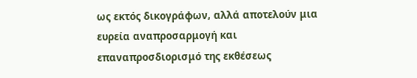ως εκτός δικογράφων, αλλά αποτελούν μια ευρεία αναπροσαρμογή και επαναπροσδιορισμό της εκθέσεως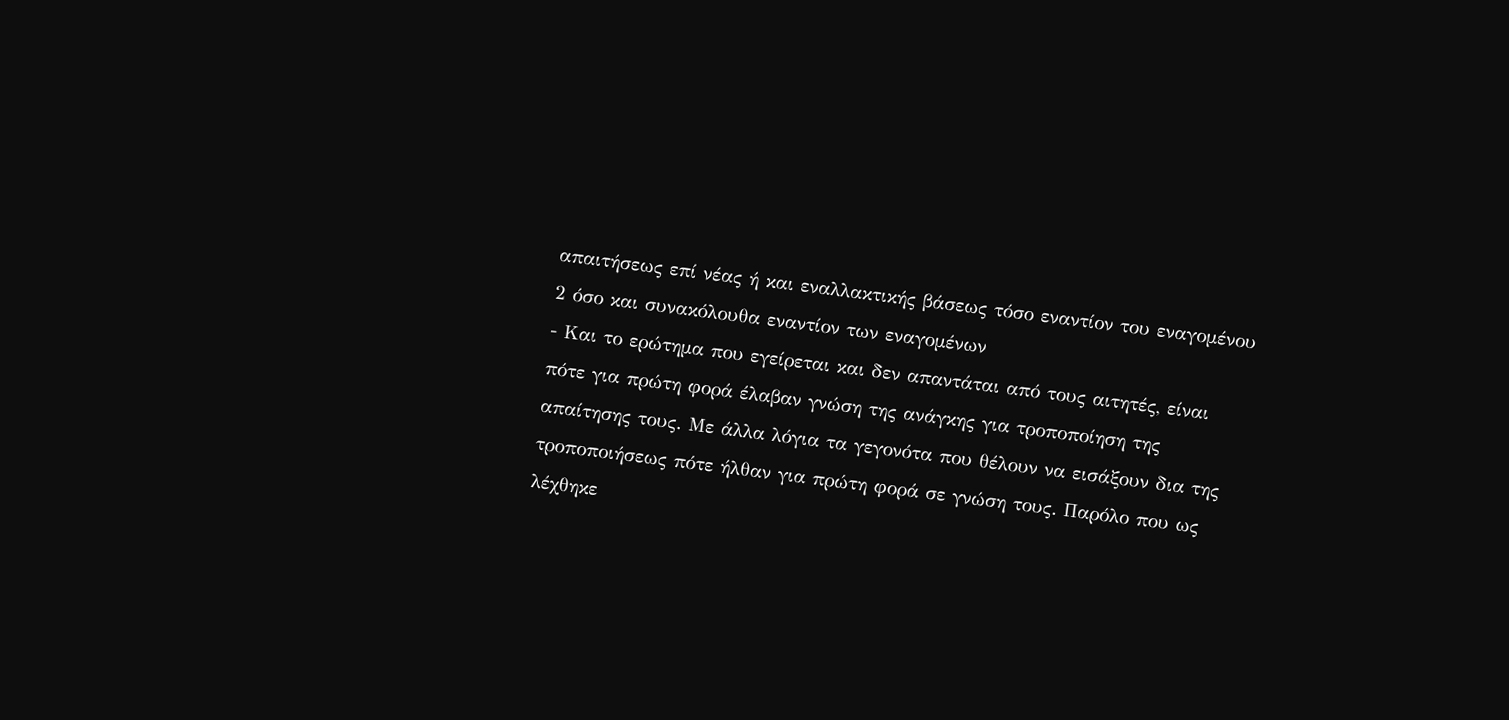απαιτήσεως επί νέας ή και εναλλακτικής βάσεως τόσο εναντίον του εναγομένου 2 όσο και συνακόλουθα εναντίον των εναγομένων
- Και το ερώτημα που εγείρεται και δεν απαντάται από τους αιτητές, είναι πότε για πρώτη φορά έλαβαν γνώση της ανάγκης για τροποποίηση της απαίτησης τους. Με άλλα λόγια τα γεγονότα που θέλουν να εισάξουν δια της τροποποιήσεως πότε ήλθαν για πρώτη φορά σε γνώση τους. Παρόλο που ως λέχθηκε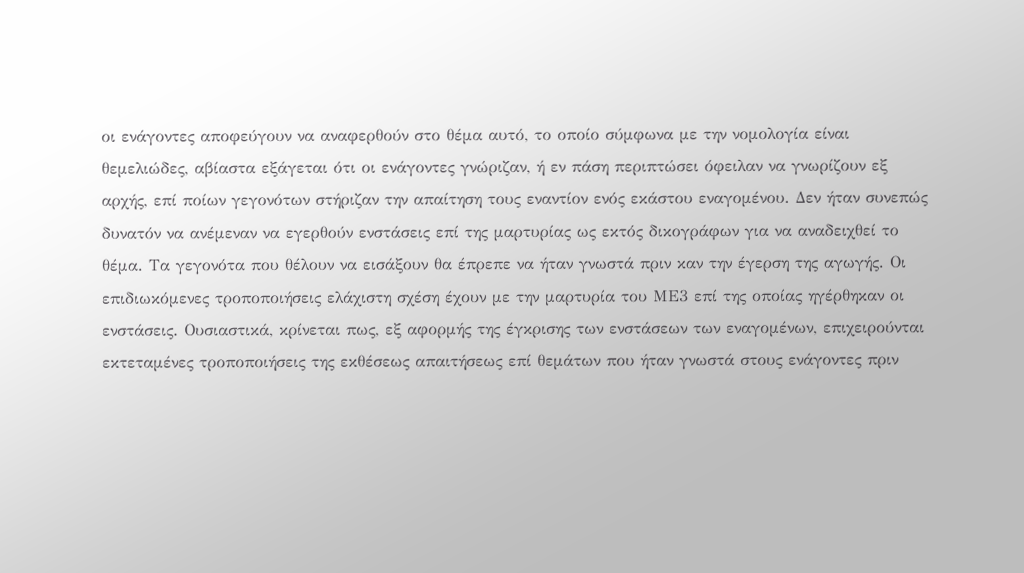οι ενάγοντες αποφεύγουν να αναφερθούν στο θέμα αυτό, το οποίο σύμφωνα με την νομολογία είναι θεμελιώδες, αβίαστα εξάγεται ότι οι ενάγοντες γνώριζαν, ή εν πάση περιπτώσει όφειλαν να γνωρίζουν εξ αρχής, επί ποίων γεγονότων στήριζαν την απαίτηση τους εναντίον ενός εκάστου εναγομένου. Δεν ήταν συνεπώς δυνατόν να ανέμεναν να εγερθούν ενστάσεις επί της μαρτυρίας ως εκτός δικογράφων για να αναδειχθεί το θέμα. Τα γεγονότα που θέλουν να εισάξουν θα έπρεπε να ήταν γνωστά πριν καν την έγερση της αγωγής. Οι επιδιωκόμενες τροποποιήσεις ελάχιστη σχέση έχουν με την μαρτυρία του ΜΕ3 επί της οποίας ηγέρθηκαν οι ενστάσεις. Ουσιαστικά, κρίνεται πως, εξ αφορμής της έγκρισης των ενστάσεων των εναγομένων, επιχειρούνται εκτεταμένες τροποποιήσεις της εκθέσεως απαιτήσεως επί θεμάτων που ήταν γνωστά στους ενάγοντες πριν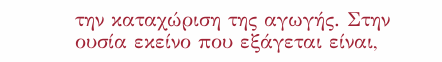την καταχώριση της αγωγής. Στην ουσία εκείνο που εξάγεται είναι,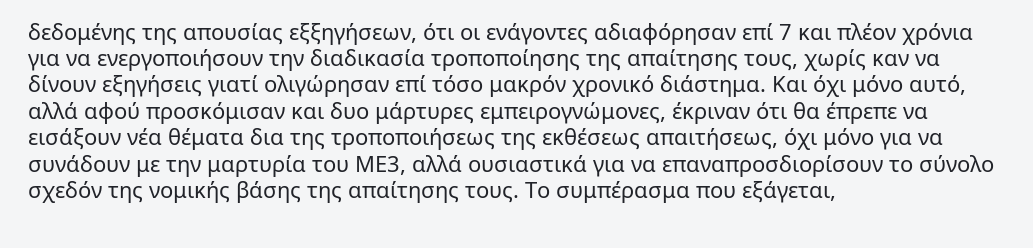δεδομένης της απουσίας εξξηγήσεων, ότι οι ενάγοντες αδιαφόρησαν επί 7 και πλέον χρόνια για να ενεργοποιήσουν την διαδικασία τροποποίησης της απαίτησης τους, χωρίς καν να δίνουν εξηγήσεις γιατί ολιγώρησαν επί τόσο μακρόν χρονικό διάστημα. Και όχι μόνο αυτό, αλλά αφού προσκόμισαν και δυο μάρτυρες εμπειρογνώμονες, έκριναν ότι θα έπρεπε να εισάξουν νέα θέματα δια της τροποποιήσεως της εκθέσεως απαιτήσεως, όχι μόνο για να συνάδουν με την μαρτυρία του ΜΕ3, αλλά ουσιαστικά για να επαναπροσδιορίσουν το σύνολο σχεδόν της νομικής βάσης της απαίτησης τους. Το συμπέρασμα που εξάγεται,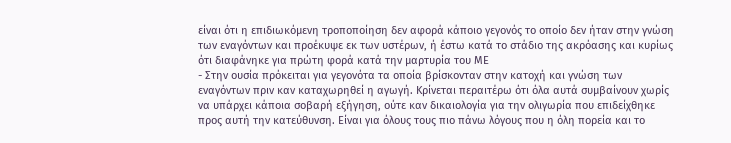είναι ότι η επιδιωκόμενη τροποποίηση δεν αφορά κάποιο γεγονός το οποίο δεν ήταν στην γνώση των εναγόντων και προέκυψε εκ των υστέρων, ή έστω κατά το στάδιο της ακρόασης και κυρίως ότι διαφάνηκε για πρώτη φορά κατά την μαρτυρία του ΜΕ
- Στην ουσία πρόκειται για γεγονότα τα οποία βρίσκονταν στην κατοχή και γνώση των εναγόντων πριν καν καταχωρηθεί η αγωγή. Κρίνεται περαιτέρω ότι όλα αυτά συμβαίνουν χωρίς να υπάρχει κάποια σοβαρή εξήγηση, ούτε καν δικαιολογία για την ολιγωρία που επιδείχθηκε προς αυτή την κατεύθυνση. Είναι για όλους τους πιο πάνω λόγους που η όλη πορεία και το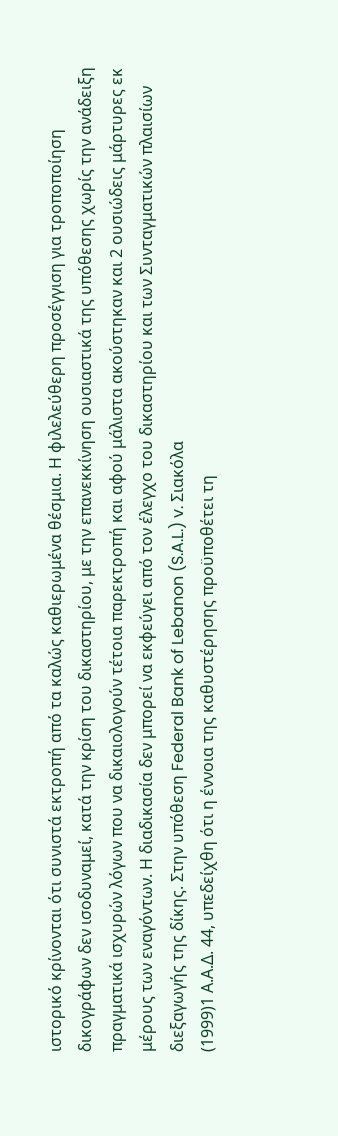ιστορικό κρίνονται ότι συνιστά εκτροπή από τα καλώς καθιερωμένα θέσμια. Η φιλελεύθερη προσέγγιση για τροποποίηση δικογράφων δεν ισοδυναμεί, κατά την κρίση του δικαστηρίου, με την επανεκκίνηση ουσιαστικά της υπόθεσης χωρίς την ανάδειξη πραγματικά ισχυρών λόγων που να δικαιολογούν τέτοια παρεκτροπή και αφού μάλιστα ακούστηκαν και 2 ουσιώδεις μάρτυρες εκ μέρους των εναγόντων. Η διαδικασία δεν μπορεί να εκφεύγει από τον έλεγχο του δικαστηρίου και των Συνταγματικών πλαισίων διεξαγωγής της δίκης. Στην υπόθεση Federal Bank of Lebanon (S.A.L.) v. Σιακόλα
(1999)1 Α.Α.Δ. 44, υπεδείχθη ότι η έννοια της καθυστέρησης προϋποθέτει τη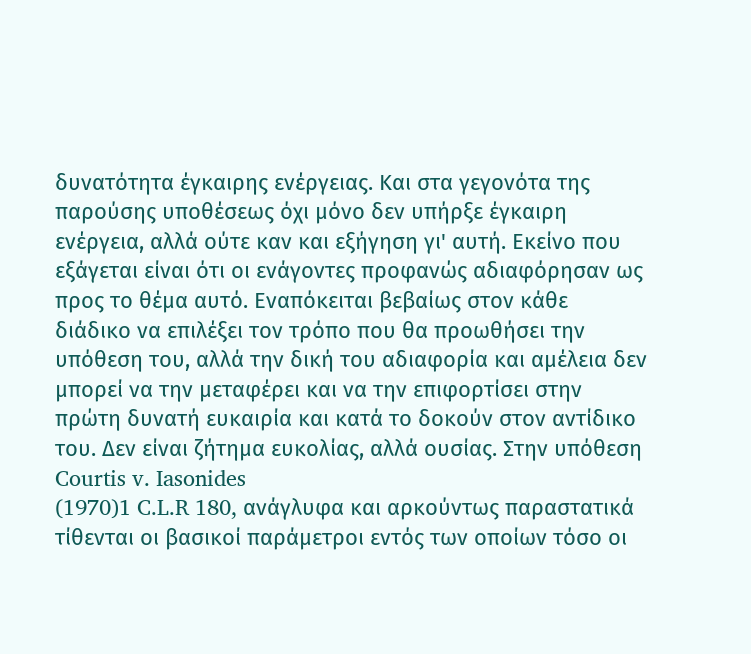δυνατότητα έγκαιρης ενέργειας. Και στα γεγονότα της παρούσης υποθέσεως όχι μόνο δεν υπήρξε έγκαιρη ενέργεια, αλλά ούτε καν και εξήγηση γι' αυτή. Εκείνο που εξάγεται είναι ότι οι ενάγοντες προφανώς αδιαφόρησαν ως προς το θέμα αυτό. Εναπόκειται βεβαίως στον κάθε διάδικο να επιλέξει τον τρόπο που θα προωθήσει την υπόθεση του, αλλά την δική του αδιαφορία και αμέλεια δεν μπορεί να την μεταφέρει και να την επιφορτίσει στην πρώτη δυνατή ευκαιρία και κατά το δοκούν στον αντίδικο του. Δεν είναι ζήτημα ευκολίας, αλλά ουσίας. Στην υπόθεση Courtis v. Iasonides
(1970)1 C.L.R 180, ανάγλυφα και αρκούντως παραστατικά τίθενται οι βασικοί παράμετροι εντός των οποίων τόσο οι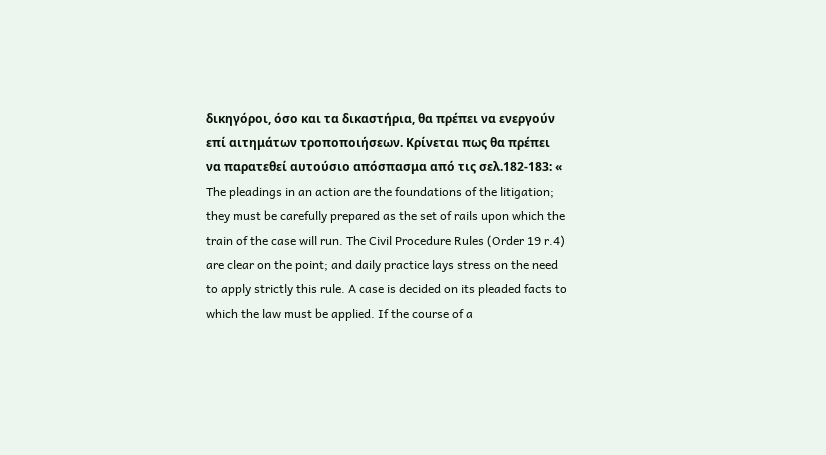δικηγόροι, όσο και τα δικαστήρια, θα πρέπει να ενεργούν επί αιτημάτων τροποποιήσεων. Κρίνεται πως θα πρέπει να παρατεθεί αυτούσιο απόσπασμα από τις σελ.182-183: « The pleadings in an action are the foundations of the litigation; they must be carefully prepared as the set of rails upon which the train of the case will run. The Civil Procedure Rules (Order 19 r.4) are clear on the point; and daily practice lays stress on the need to apply strictly this rule. A case is decided on its pleaded facts to which the law must be applied. If the course of a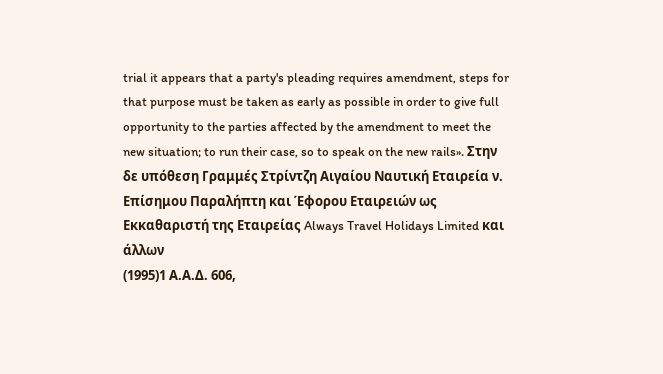trial it appears that a party's pleading requires amendment, steps for that purpose must be taken as early as possible in order to give full opportunity to the parties affected by the amendment to meet the new situation; to run their case, so to speak on the new rails». Στην δε υπόθεση Γραμμές Στρίντζη Αιγαίου Ναυτική Εταιρεία ν. Επίσημου Παραλήπτη και Έφορου Εταιρειών ως Εκκαθαριστή της Εταιρείας Always Travel Holidays Limited και άλλων
(1995)1 Α.Α.Δ. 606,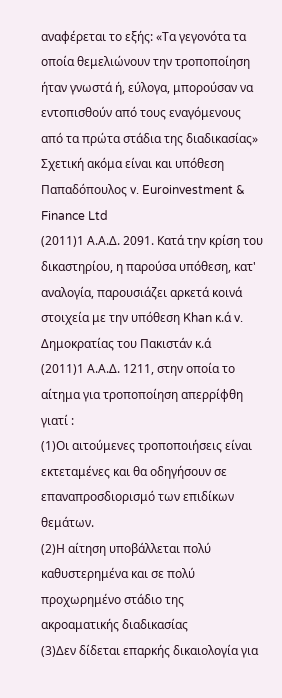αναφέρεται το εξής: «Τα γεγονότα τα οποία θεμελιώνουν την τροποποίηση ήταν γνωστά ή, εύλογα, μπορούσαν να εντοπισθούν από τους εναγόμενους από τα πρώτα στάδια της διαδικασίας» Σχετική ακόμα είναι και υπόθεση Παπαδόπουλος v. Euroinvestment & Finance Ltd
(2011)1 Α.Α.Δ. 2091. Κατά την κρίση του δικαστηρίου, η παρούσα υπόθεση, κατ' αναλογία, παρουσιάζει αρκετά κοινά στοιχεία με την υπόθεση Khan κ.ά v. Δημοκρατίας του Πακιστάν κ.ά
(2011)1 Α.Α.Δ. 1211, στην οποία το αίτημα για τροποποίηση απερρίφθη γιατί :
(1)Οι αιτούμενες τροποποιήσεις είναι εκτεταμένες και θα οδηγήσουν σε επαναπροσδιορισμό των επιδίκων θεμάτων.
(2)Η αίτηση υποβάλλεται πολύ καθυστερημένα και σε πολύ προχωρημένο στάδιο της ακροαματικής διαδικασίας
(3)Δεν δίδεται επαρκής δικαιολογία για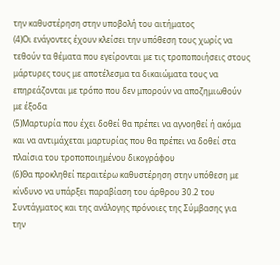την καθυστέρηση στην υποβολή του αιτήματος
(4)Οι ενάγοντες έχουν κλείσει την υπόθεση τους χωρίς να τεθούν τα θέματα που εγείρονται με τις τροποποιήσεις στους μάρτυρες τους με αποτέλεσμα τα δικαιώματα τους να επηρεάζονται με τρόπο που δεν μπορούν να αποζημιωθούν με έξοδα
(5)Μαρτυρία που έχει δοθεί θα πρέπει να αγνοηθεί ή ακόμα και να αντιμάχεται μαρτυρίας που θα πρέπει να δοθεί στα πλαίσια του τροποποιημένου δικογράφου
(6)Θα προκληθεί περαιτέρω καθυστέρηση στην υπόθεση με κίνδυνο να υπάρξει παραβίαση του άρθρου 30.2 του Συντάγματος και της ανάλογης πρόνοιες της Σύμβασης για την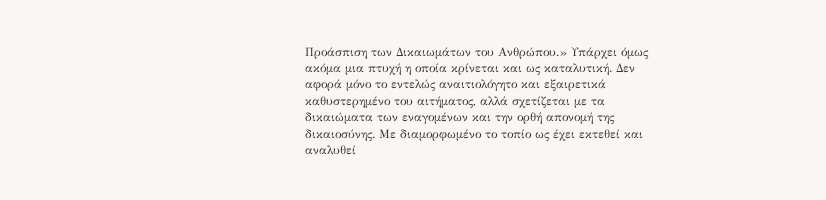Προάσπιση των Δικαιωμάτων του Ανθρώπου.» Υπάρχει όμως ακόμα μια πτυχή η οποία κρίνεται και ως καταλυτική. Δεν αφορά μόνο το εντελώς αναιτιολόγητο και εξαιρετικά καθυστερημένο του αιτήματος, αλλά σχετίζεται με τα δικαιώματα των εναγομένων και την ορθή απονομή της δικαιοσύνης. Με διαμορφωμένο το τοπίο ως έχει εκτεθεί και αναλυθεί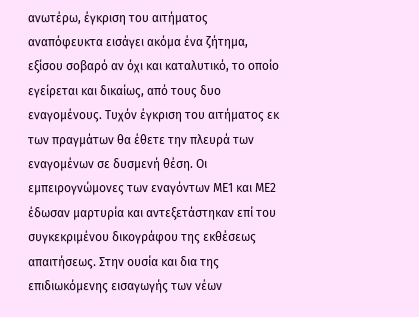ανωτέρω, έγκριση του αιτήματος αναπόφευκτα εισάγει ακόμα ένα ζήτημα, εξίσου σοβαρό αν όχι και καταλυτικό, το οποίο εγείρεται και δικαίως, από τους δυο εναγομένους. Τυχόν έγκριση του αιτήματος εκ των πραγμάτων θα έθετε την πλευρά των εναγομένων σε δυσμενή θέση. Οι εμπειρογνώμονες των εναγόντων ΜΕ1 και ΜΕ2 έδωσαν μαρτυρία και αντεξετάστηκαν επί του συγκεκριμένου δικογράφου της εκθέσεως απαιτήσεως. Στην ουσία και δια της επιδιωκόμενης εισαγωγής των νέων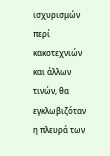ισχυρισμών περί κακοτεχνιών και άλλων τινών, θα εγκλωβιζόταν η πλευρά των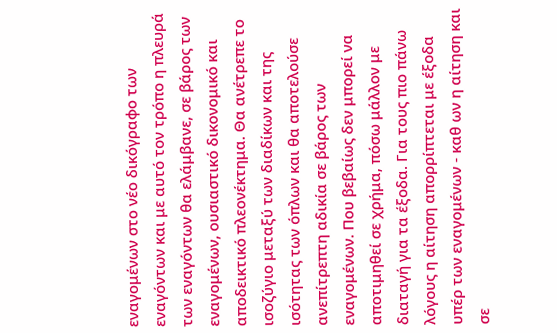εναγομένων στο νέο δικόγραφο των εναγόντων και με αυτό τον τρόπο η πλευρά των εναγόντων θα ελάμβανε, σε βάρος των εναγομένων, ουσιαστικό δικονομικό και αποδεικτικό πλεονέκτημα. Θα ανέτρεπε το ισοζύγιο μεταξύ των διαδίκων και της ισότητας των όπλων και θα αποτελούσε ανεπίτρεπτη αδικία σε βάρος των εναγομένων. Που βεβαίως δεν μπορεί να αποτιμηθεί σε χρήμα, πόσω μάλλον με διαταγή για τα έξοδα. Για τους πιο πάνω λόγους η αίτηση απορρίπτεται με έξοδα υπέρ των εναγομένων - καθ ων η αίτηση και σε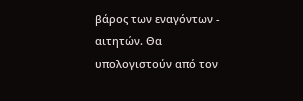βάρος των εναγόντων - αιτητών. Θα υπολογιστούν από τον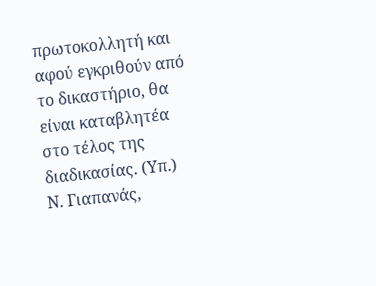πρωτοκολλητή και αφού εγκριθούν από το δικαστήριο, θα είναι καταβλητέα στο τέλος της διαδικασίας. (Υπ.) Ν. Γιαπανάς,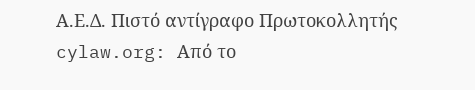Α.Ε.Δ. Πιστό αντίγραφο Πρωτοκολλητής cylaw.org: Από το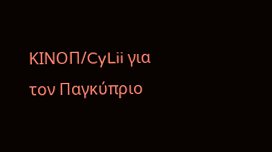ΚΙΝOΠ/CyLii για τον Παγκύπριο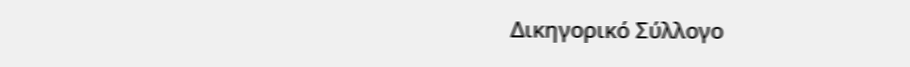Δικηγορικό Σύλλογο